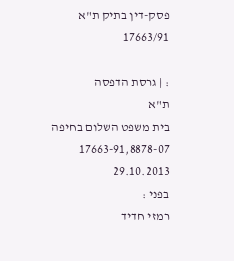פסק-דין בתיק ת"א 17663/91

: | גרסת הדפסה
ת"א
בית משפט השלום בחיפה
17663-91,8878-07
29.10.2013
בפני :
רמזי חדיד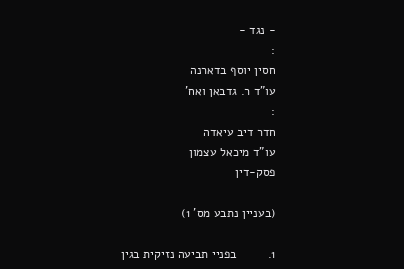- נגד -
:
חסין יוסף בדארנה
עו"ד ר. גדבאן ואח'
:
חדר דיב עיאדה
עו"ד מיכאל עצמון
פסק-דין

(בעניין נתבע מס' 1)

1.         בפניי תביעה נזיקית בגין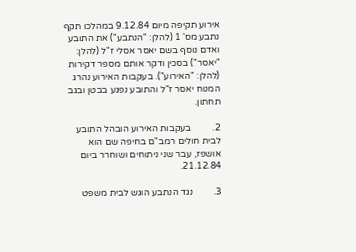אירוע תקיפה מיום 9.12.84 במהלכו תקף נתבע מס' 1 (להלן: "הנתבע") את התובע ואדם נוסף בשם יאסר אסלי ז"ל (להלן: "יאסר") בסכין ודקר אותם מספר דקירות (להלן: "האירוע"). בעקבות האירוע נהרג המנוח יאסר ז"ל והתובע נפגע בבטן ובגב תחתון.

2.         בעקבות האירוע הובהל התובע לבית חולים רמב"ם בחיפה שם הוא אושפז, עבר שני ניתוחים ושוחרר ביום 21.12.84.

3.         נגד הנתבע הוגש לבית משפט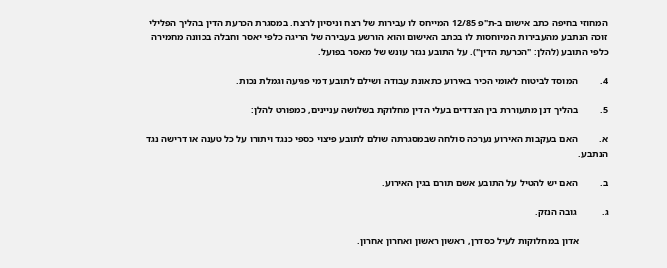המחוזי בחיפה כתב אישום ב-ת"פ 12/85 המייחס לו עבירות של רצח וניסיון לרצח. במסגרת הכרעת הדין בהליך הפלילי זוכה הנתבע מהעבירות המיוחסות לו בכתב האישום והוא הורשע בעבירה של הריגה כלפי יאסר וחבלה בכוונה מחמירה כלפי התובע (להלן: "הכרעת הדין"). על התובע נגזר עונש של מאסר בפועל.

4.         המוסד לביטוח לאומי הכיר באירוע כתאונת עבודה ושילם לתובע דמי פגיעה וגמלת נכות.

5.         בהליך דנן מתעוררת בין הצדדים בעלי הדין מחלוקת בשלושה עניינים, כמפורט להלן:

א.         האם בעקבות האירוע נערכה סולחה שבמסגרתה שולם לתובע פיצוי כספי כנגד ויתורו על כל טענה או דרישה נגד הנתבע.

ב.         האם יש להטיל על התובע אשם תורם בגין האירוע.

ג.          גובה הנזק.

            אדון במחלוקות לעיל כסדרן, ראשון ראשון ואחרון אחרון.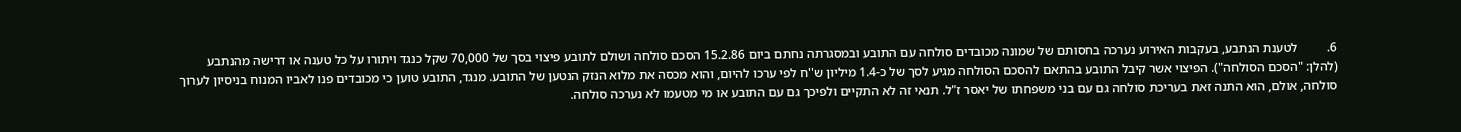6.         לטענת הנתבע, בעקבות האירוע נערכה בחסותם של שמונה מכובדים סולחה עם התובע ובמסגרתה נחתם ביום 15.2.86 הסכם סולחה ושולם לתובע פיצוי בסך של 70,000 שקל כנגד ויתורו על כל טענה או דרישה מהנתבע (להלן: "הסכם הסולחה"). הפיצוי אשר קיבל התובע בהתאם להסכם הסולחה מגיע לסך של כ-1.4 מיליון ש''ח לפי ערכו להיום, והוא מכסה את מלוא הנזק הנטען של התובע. מנגד, התובע טוען כי מכובדים פנו לאביו המנוח בניסיון לערוך סולחה, אולם, הוא התנה זאת בעריכת סולחה גם עם בני משפחתו של יאסר ז"ל. תנאי זה לא התקיים ולפיכך גם עם התובע או מי מטעמו לא נערכה סולחה.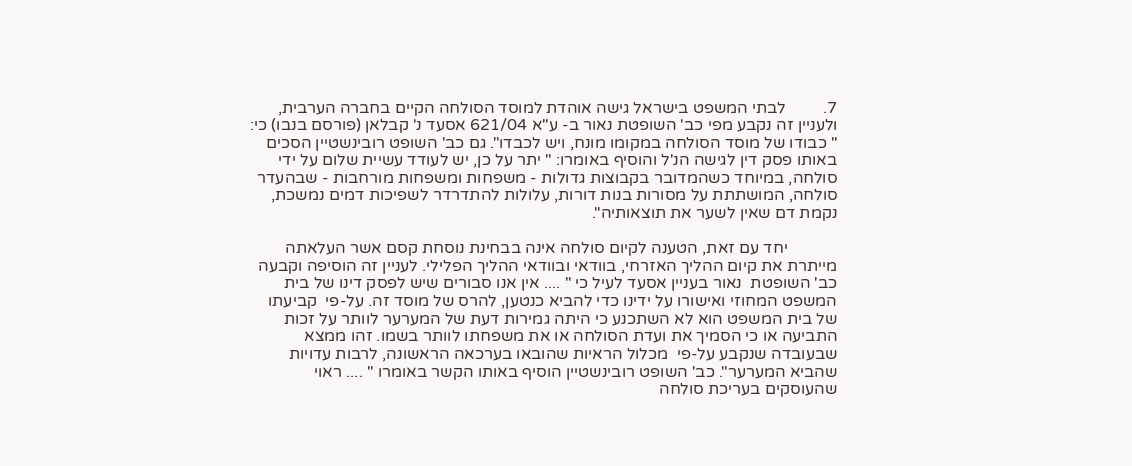7.         לבתי המשפט בישראל גישה אוהדת למוסד הסולחה הקיים בחברה הערבית, ולעניין זה נקבע מפי כב' השופטת נאור ב- ע"א 621/04 אסעד נ' קבלאן (פורסם בנבו) כי: " כבודו של מוסד הסולחה במקומו מונח, ויש לכבדו". גם כב' השופט רובינשטיין הסכים באותו פסק דין לגישה הנ'ל והוסיף באומרו: " יתר על כן, יש לעודד עשיית שלום על ידי סולחה, במיוחד כשהמדובר בקבוצות גדולות - משפחות ומשפחות מורחבות - שבהעדר סולחה, המושתתת על מסורות בנות דורות, עלולות להתדרדר לשפיכות דמים נמשכת, נקמת דם שאין לשער את תוצאותיה".

            יחד עם זאת, הטענה לקיום סולחה אינה בבחינת נוסחת קסם אשר העלאתה מייתרת את קיום ההליך האזרחי, בוודאי ובוודאי ההליך הפלילי. לעניין זה הוסיפה וקבעה כב' השופטת  נאור בעניין אסעד לעיל כי " .... אין אנו סבורים שיש לפסק דינו של בית המשפט המחוזי ואישורו על ידינו כדי להביא כנטען, להרס של מוסד זה. על-פי  קביעתו של בית המשפט הוא לא השתכנע כי היתה גמירות דעת של המערער לוותר על זכות התביעה או כי הסמיך את ועדת הסולחה או את משפחתו לוותר בשמו. זהו ממצא שבעובדה שנקבע על-פי  מכלול הראיות שהובאו בערכאה הראשונה, לרבות עדויות שהביא המערער". כב' השופט רובינשטיין הוסיף באותו הקשר באומרו " .... ראוי שהעוסקים בעריכת סולחה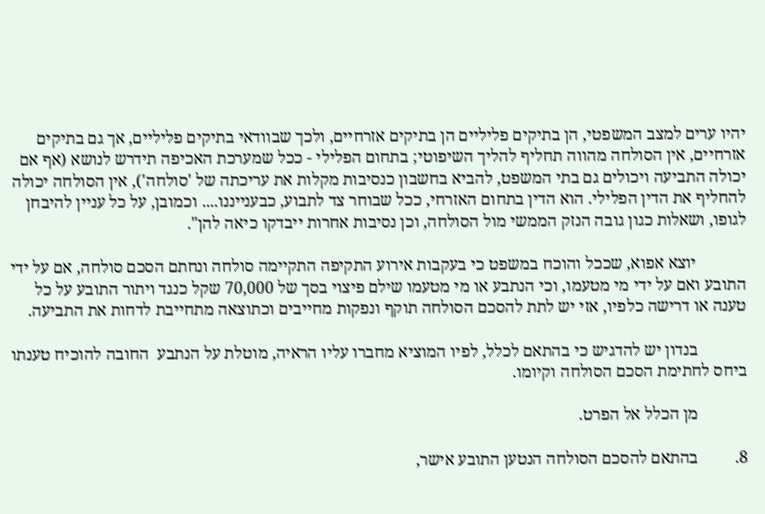יהיו ערים למצב המשפטי, הן בתיקים פליליים הן בתיקים אזרחיים, ולכך שבוודאי בתיקים פליליים, אך גם בתיקים אזרחיים, אין הסולחה מהווה תחליף להליך השיפוטי; בתחום הפלילי - ככל שמערכת האכיפה תידרש לנושא (אף אם יכולה התביעה ויכולים גם בתי המשפט, להביא בחשבון כנסיבות מקלות את עריכתה של 'סולחה'), אין הסולחה יכולה להחליף את הדין הפלילי. הוא הדין בתחום האזרחי, ככל שבוחר צד לתבוע, כבענייננו.... וכמובן, על כל עניין להיבחן לגופו, ושאלות כגון גובה הנזק הממשי מול הסולחה, וכן נסיבות אחרות ייבדקו כיאה להן".

            יוצא אפוא, שככל והוכח במשפט כי בעקבות אירוע התקיפה התקיימה סולחה ונחתם הסכם סולחה, אם על ידי התובע ואם על ידי מי מטעמו, וכי הנתבע או מי מטעמו שילם פיצוי בסך של 70,000 שקל כנגד ויתור התובע על כל טענה או דרישה כלפיו, אזי יש לתת להסכם הסולחה תוקף ונפקות מחייבים וכתוצאה מתחייבת לדחות את התביעה.

            בנדון יש להדגיש כי בהתאם לכלל, לפיו המוציא מחברו עליו הראיה, מוטלת על הנתבע  החובה להוכיח טענתו ביחס לחתימת הסכם הסולחה וקיומו.

            מן הכלל אל הפרט.

8.         בהתאם להסכם הסולחה הנטען התובע אישר,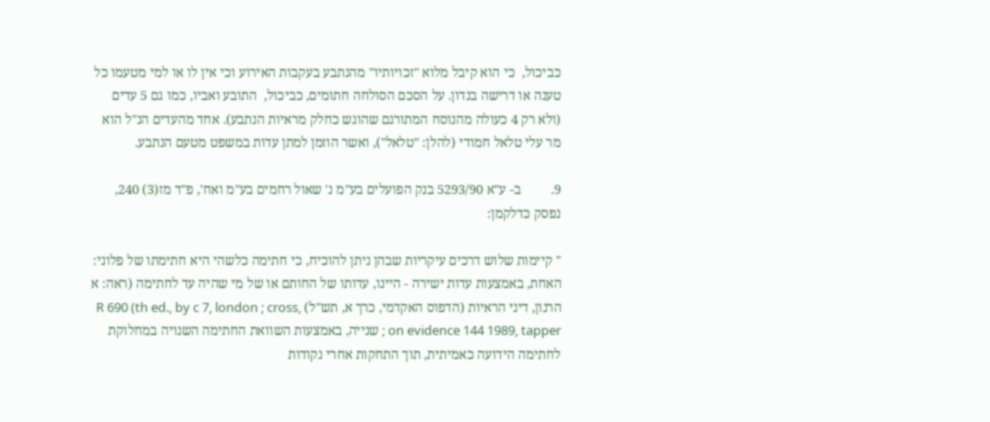כביכול,  כי הוא קיבל מלוא "זכויותיו" מהנתבע בעקבות האירוע וכי אין לו או למי מטעמו כל טענה או דרישה בנדון. על הסכם הסולחה חתומים, כביכול,  התובע ואביו, כמו גם 5 עדים (ולא רק 4 כעולה מהנוסח המתורגם שהוגש כחלק מראיות הנתבע). אחד מהעדים הנ"ל הוא מר עלי טלאל חמודי (להלן: "טלאל"), ואשר הוזמן למתן עדות במשפט מטעם הנתבע.

9.         ב- ע"א 5293/90 בנק הפועלים בע"מ נ' שאול רחמים בע"מ ואח', פ"ד מז(3) 240, נפסק כדלקמן:

" קיימות שלוש דרכים עיקריות שבהן ניתן להוכיח, כי חתימה כלשהי היא חתימתו של פלוני: האחת, באמצעות עדות ישירה - היינו, עדותו של החותם או של מי שהיה עד לחתימה (ראה: א הרנון, דיני הראיות (הדפוס האקדמי, כרך א, תש"ל) R 690 (th ed., by c 7, london ; cross, on evidence 144 1989, tapper ; שנייה, באמצעות השוואת החתימה השנויה במחלוקת לחתימה הידועה כאמיתית, תוך התחקות אחרי נקודות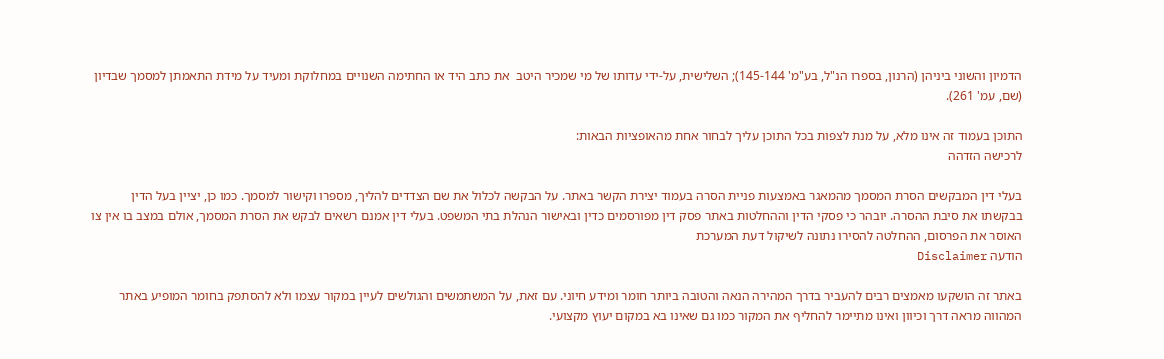הדמיון והשוני ביניהן (הרנון, בספרו הנ"ל, בע"מ' 145-144); השלישית, על-ידי עדותו של מי שמכיר היטב  את כתב היד או החתימה השנויים במחלוקת ומעיד על מידת התאמתן למסמך שבדיון  (שם, עמ' 261).

התוכן בעמוד זה אינו מלא, על מנת לצפות בכל התוכן עליך לבחור אחת מהאופציות הבאות:
לרכישה הזדהה

בעלי דין המבקשים הסרת המסמך מהמאגר באמצעות פניית הסרה בעמוד יצירת הקשר באתר. על הבקשה לכלול את שם הצדדים להליך, מספרו וקישור למסמך. כמו כן, יציין בעל הדין בבקשתו את סיבת ההסרה. יובהר כי פסקי הדין וההחלטות באתר פסק דין מפורסמים כדין ובאישור הנהלת בתי המשפט. בעלי דין אמנם רשאים לבקש את הסרת המסמך, אולם במצב בו אין צו האוסר את הפרסום, ההחלטה להסירו נתונה לשיקול דעת המערכת
הודעה Disclaimer

באתר זה הושקעו מאמצים רבים להעביר בדרך המהירה הנאה והטובה ביותר חומר ומידע חיוני. עם זאת, על המשתמשים והגולשים לעיין במקור עצמו ולא להסתפק בחומר המופיע באתר המהווה מראה דרך וכיוון ואינו מתיימר להחליף את המקור כמו גם שאינו בא במקום יעוץ מקצועי.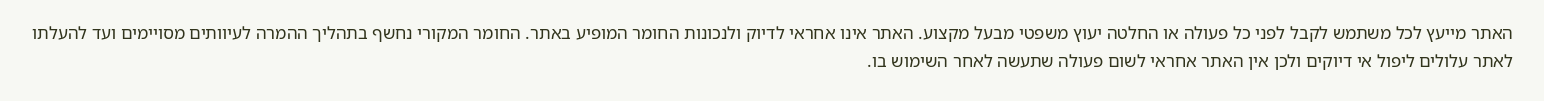האתר מייעץ לכל משתמש לקבל לפני כל פעולה או החלטה יעוץ משפטי מבעל מקצוע. האתר אינו אחראי לדיוק ולנכונות החומר המופיע באתר. החומר המקורי נחשף בתהליך ההמרה לעיוותים מסויימים ועד להעלתו לאתר עלולים ליפול אי דיוקים ולכן אין האתר אחראי לשום פעולה שתעשה לאחר השימוש בו.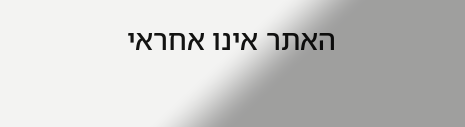האתר אינו אחראי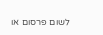לשום פרסום או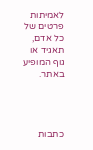לאמיתות פרטים של כל אדם, תאגיד או גוף המופיע באתר.




כתבות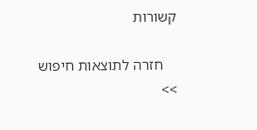קשורות

    חזרה לתוצאות חיפוש >>